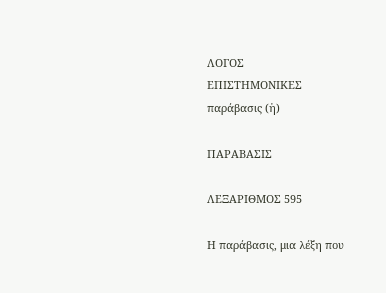ΛΟΓΟΣ
ΕΠΙΣΤΗΜΟΝΙΚΕΣ
παράβασις (ἡ)

ΠΑΡΑΒΑΣΙΣ

ΛΕΞΑΡΙΘΜΟΣ 595

Η παράβασις, μια λέξη που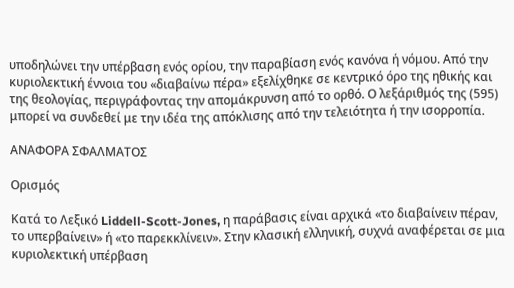υποδηλώνει την υπέρβαση ενός ορίου, την παραβίαση ενός κανόνα ή νόμου. Από την κυριολεκτική έννοια του «διαβαίνω πέρα» εξελίχθηκε σε κεντρικό όρο της ηθικής και της θεολογίας, περιγράφοντας την απομάκρυνση από το ορθό. Ο λεξάριθμός της (595) μπορεί να συνδεθεί με την ιδέα της απόκλισης από την τελειότητα ή την ισορροπία.

ΑΝΑΦΟΡΑ ΣΦΑΛΜΑΤΟΣ

Ορισμός

Κατά το Λεξικό Liddell-Scott-Jones, η παράβασις είναι αρχικά «το διαβαίνειν πέραν, το υπερβαίνειν» ή «το παρεκκλίνειν». Στην κλασική ελληνική, συχνά αναφέρεται σε μια κυριολεκτική υπέρβαση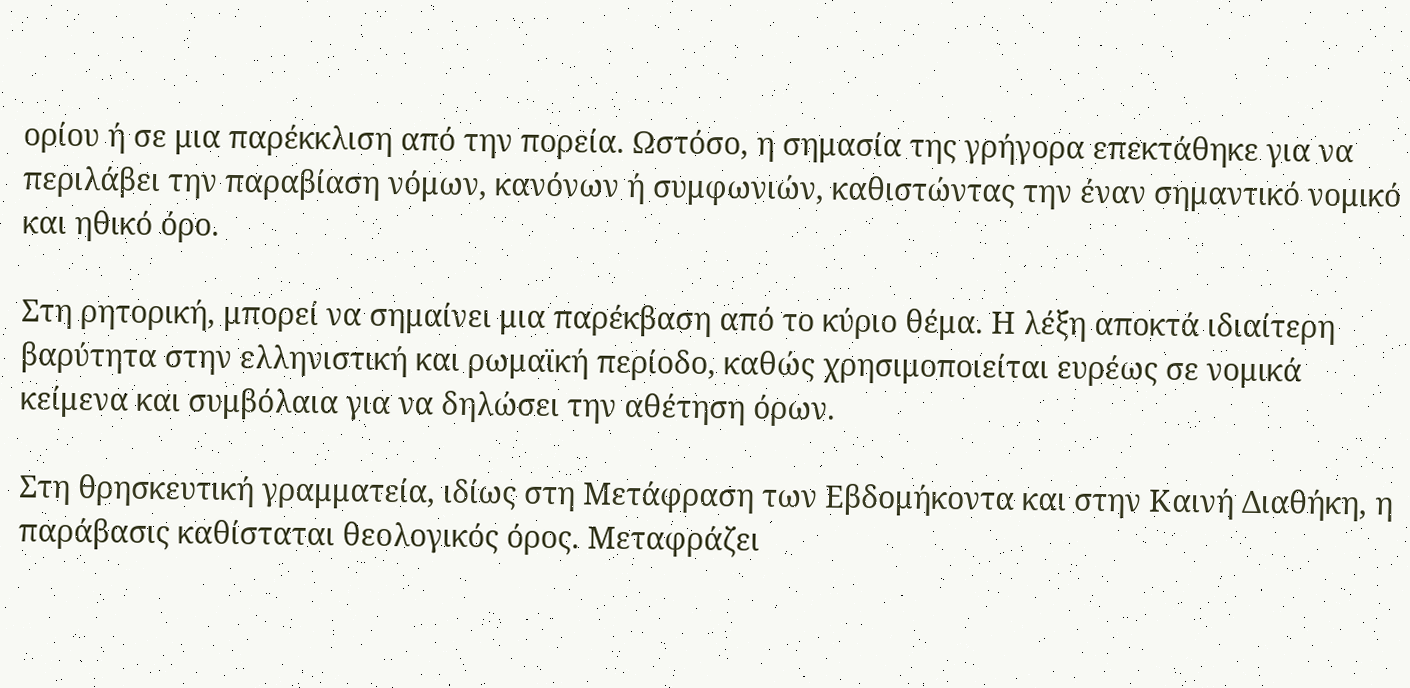ορίου ή σε μια παρέκκλιση από την πορεία. Ωστόσο, η σημασία της γρήγορα επεκτάθηκε για να περιλάβει την παραβίαση νόμων, κανόνων ή συμφωνιών, καθιστώντας την έναν σημαντικό νομικό και ηθικό όρο.

Στη ρητορική, μπορεί να σημαίνει μια παρέκβαση από το κύριο θέμα. Η λέξη αποκτά ιδιαίτερη βαρύτητα στην ελληνιστική και ρωμαϊκή περίοδο, καθώς χρησιμοποιείται ευρέως σε νομικά κείμενα και συμβόλαια για να δηλώσει την αθέτηση όρων.

Στη θρησκευτική γραμματεία, ιδίως στη Μετάφραση των Εβδομήκοντα και στην Καινή Διαθήκη, η παράβασις καθίσταται θεολογικός όρος. Μεταφράζει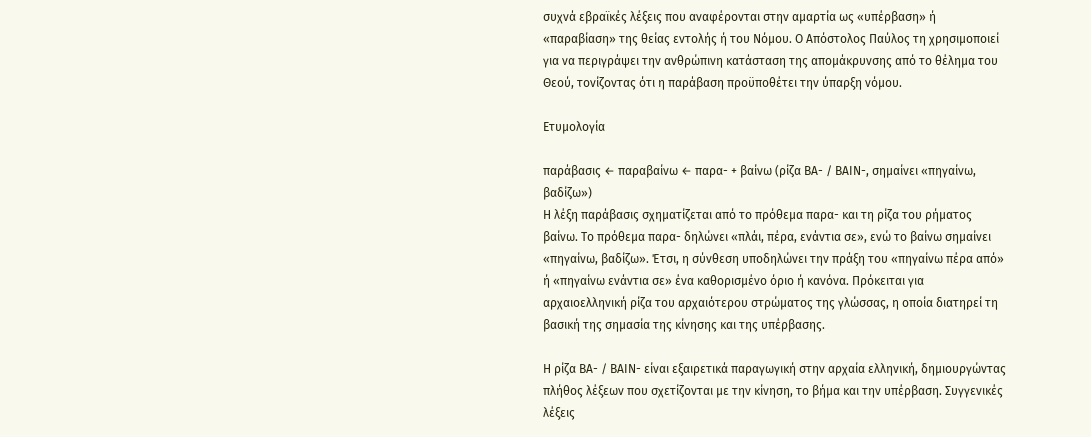συχνά εβραϊκές λέξεις που αναφέρονται στην αμαρτία ως «υπέρβαση» ή «παραβίαση» της θείας εντολής ή του Νόμου. Ο Απόστολος Παύλος τη χρησιμοποιεί για να περιγράψει την ανθρώπινη κατάσταση της απομάκρυνσης από το θέλημα του Θεού, τονίζοντας ότι η παράβαση προϋποθέτει την ύπαρξη νόμου.

Ετυμολογία

παράβασις ← παραβαίνω ← παρα- + βαίνω (ρίζα ΒΑ- / ΒΑΙΝ-, σημαίνει «πηγαίνω, βαδίζω»)
Η λέξη παράβασις σχηματίζεται από το πρόθεμα παρα- και τη ρίζα του ρήματος βαίνω. Το πρόθεμα παρα- δηλώνει «πλάι, πέρα, ενάντια σε», ενώ το βαίνω σημαίνει «πηγαίνω, βαδίζω». Έτσι, η σύνθεση υποδηλώνει την πράξη του «πηγαίνω πέρα από» ή «πηγαίνω ενάντια σε» ένα καθορισμένο όριο ή κανόνα. Πρόκειται για αρχαιοελληνική ρίζα του αρχαιότερου στρώματος της γλώσσας, η οποία διατηρεί τη βασική της σημασία της κίνησης και της υπέρβασης.

Η ρίζα ΒΑ- / ΒΑΙΝ- είναι εξαιρετικά παραγωγική στην αρχαία ελληνική, δημιουργώντας πλήθος λέξεων που σχετίζονται με την κίνηση, το βήμα και την υπέρβαση. Συγγενικές λέξεις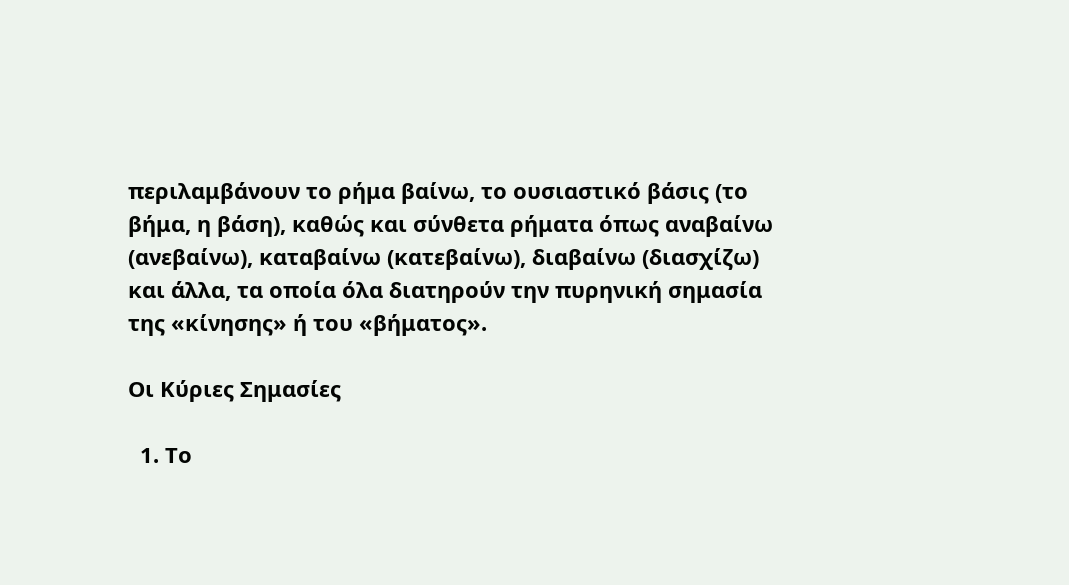περιλαμβάνουν το ρήμα βαίνω, το ουσιαστικό βάσις (το βήμα, η βάση), καθώς και σύνθετα ρήματα όπως αναβαίνω (ανεβαίνω), καταβαίνω (κατεβαίνω), διαβαίνω (διασχίζω) και άλλα, τα οποία όλα διατηρούν την πυρηνική σημασία της «κίνησης» ή του «βήματος».

Οι Κύριες Σημασίες

  1. Το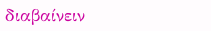διαβαίνειν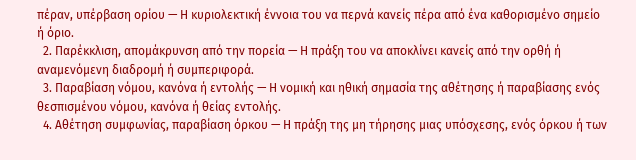πέραν, υπέρβαση ορίου — Η κυριολεκτική έννοια του να περνά κανείς πέρα από ένα καθορισμένο σημείο ή όριο.
  2. Παρέκκλιση, απομάκρυνση από την πορεία — Η πράξη του να αποκλίνει κανείς από την ορθή ή αναμενόμενη διαδρομή ή συμπεριφορά.
  3. Παραβίαση νόμου, κανόνα ή εντολής — Η νομική και ηθική σημασία της αθέτησης ή παραβίασης ενός θεσπισμένου νόμου, κανόνα ή θείας εντολής.
  4. Αθέτηση συμφωνίας, παραβίαση όρκου — Η πράξη της μη τήρησης μιας υπόσχεσης, ενός όρκου ή των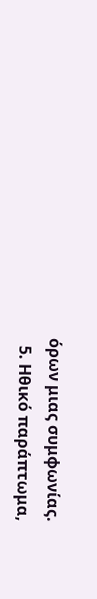όρων μιας συμφωνίας.
  5. Ηθικό παράπτωμα,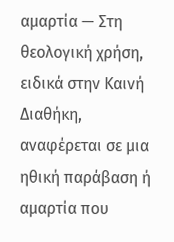αμαρτία — Στη θεολογική χρήση, ειδικά στην Καινή Διαθήκη, αναφέρεται σε μια ηθική παράβαση ή αμαρτία που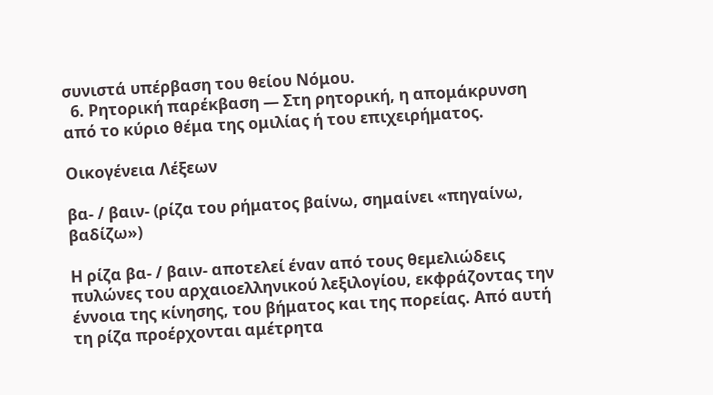συνιστά υπέρβαση του θείου Νόμου.
  6. Ρητορική παρέκβαση — Στη ρητορική, η απομάκρυνση από το κύριο θέμα της ομιλίας ή του επιχειρήματος.

Οικογένεια Λέξεων

βα- / βαιν- (ρίζα του ρήματος βαίνω, σημαίνει «πηγαίνω, βαδίζω»)

Η ρίζα βα- / βαιν- αποτελεί έναν από τους θεμελιώδεις πυλώνες του αρχαιοελληνικού λεξιλογίου, εκφράζοντας την έννοια της κίνησης, του βήματος και της πορείας. Από αυτή τη ρίζα προέρχονται αμέτρητα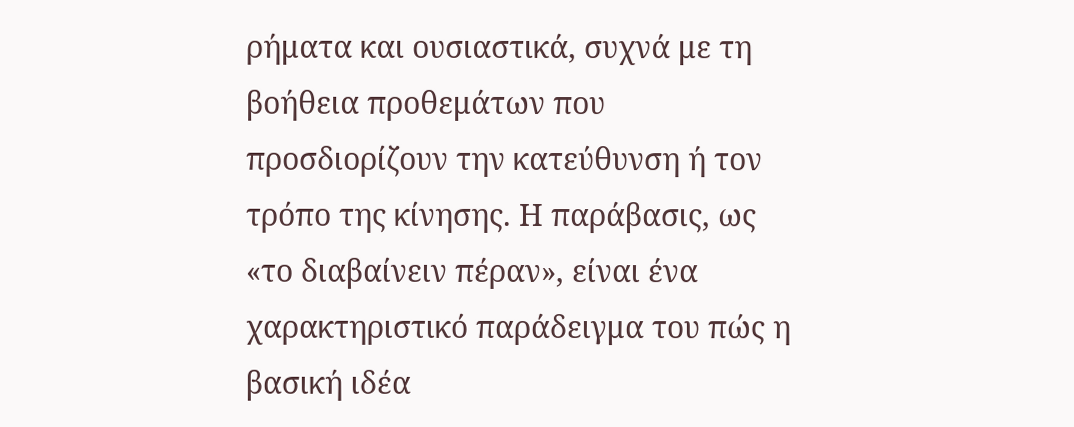ρήματα και ουσιαστικά, συχνά με τη βοήθεια προθεμάτων που προσδιορίζουν την κατεύθυνση ή τον τρόπο της κίνησης. Η παράβασις, ως «το διαβαίνειν πέραν», είναι ένα χαρακτηριστικό παράδειγμα του πώς η βασική ιδέα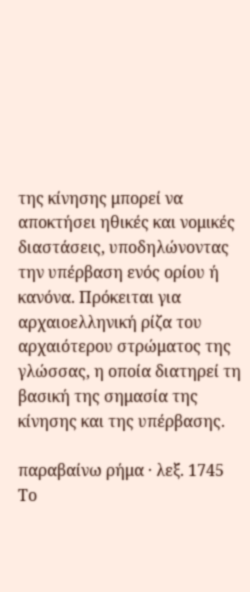της κίνησης μπορεί να αποκτήσει ηθικές και νομικές διαστάσεις, υποδηλώνοντας την υπέρβαση ενός ορίου ή κανόνα. Πρόκειται για αρχαιοελληνική ρίζα του αρχαιότερου στρώματος της γλώσσας, η οποία διατηρεί τη βασική της σημασία της κίνησης και της υπέρβασης.

παραβαίνω ρήμα · λεξ. 1745
Το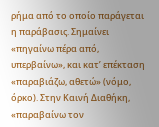ρήμα από το οποίο παράγεται η παράβασις. Σημαίνει «πηγαίνω πέρα από, υπερβαίνω», και κατ’ επέκταση «παραβιάζω, αθετώ» (νόμο, όρκο). Στην Καινή Διαθήκη, «παραβαίνω τον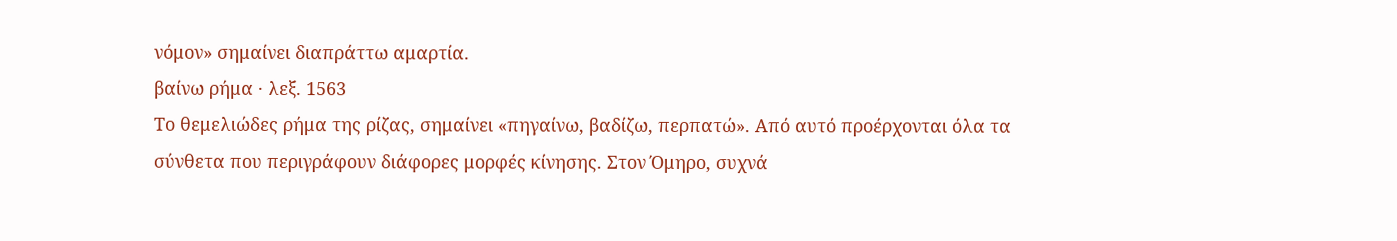νόμον» σημαίνει διαπράττω αμαρτία.
βαίνω ρήμα · λεξ. 1563
Το θεμελιώδες ρήμα της ρίζας, σημαίνει «πηγαίνω, βαδίζω, περπατώ». Από αυτό προέρχονται όλα τα σύνθετα που περιγράφουν διάφορες μορφές κίνησης. Στον Όμηρο, συχνά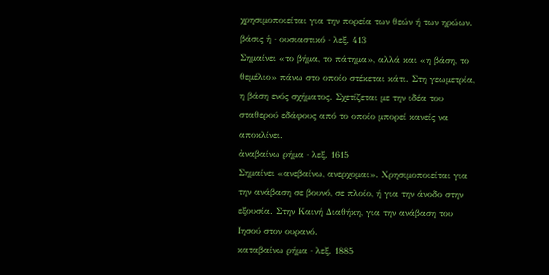χρησιμοποιείται για την πορεία των θεών ή των ηρώων.
βάσις ἡ · ουσιαστικό · λεξ. 413
Σημαίνει «το βήμα, το πάτημα», αλλά και «η βάση, το θεμέλιο» πάνω στο οποίο στέκεται κάτι. Στη γεωμετρία, η βάση ενός σχήματος. Σχετίζεται με την ιδέα του σταθερού εδάφους από το οποίο μπορεί κανείς να αποκλίνει.
ἀναβαίνω ρήμα · λεξ. 1615
Σημαίνει «ανεβαίνω, ανερχομαι». Χρησιμοποιείται για την ανάβαση σε βουνό, σε πλοίο, ή για την άνοδο στην εξουσία. Στην Καινή Διαθήκη, για την ανάβαση του Ιησού στον ουρανό.
καταβαίνω ρήμα · λεξ. 1885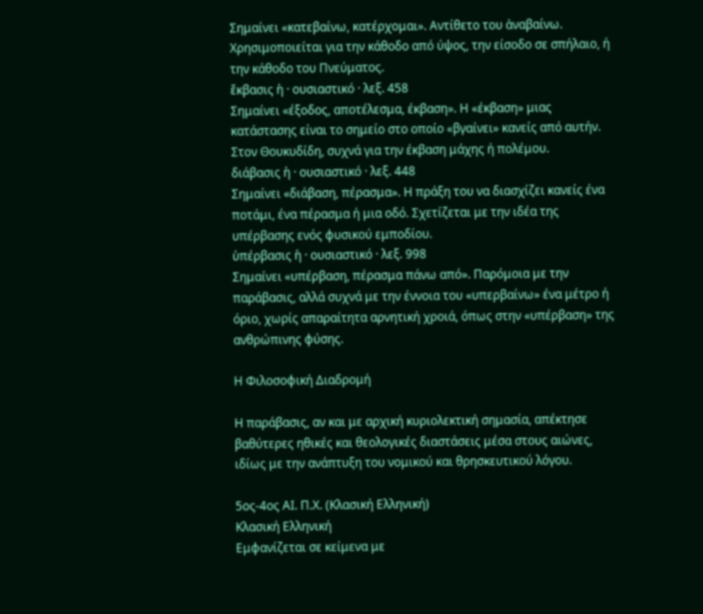Σημαίνει «κατεβαίνω, κατέρχομαι». Αντίθετο του ἀναβαίνω. Χρησιμοποιείται για την κάθοδο από ύψος, την είσοδο σε σπήλαιο, ή την κάθοδο του Πνεύματος.
ἔκβασις ἡ · ουσιαστικό · λεξ. 458
Σημαίνει «έξοδος, αποτέλεσμα, έκβαση». Η «έκβαση» μιας κατάστασης είναι το σημείο στο οποίο «βγαίνει» κανείς από αυτήν. Στον Θουκυδίδη, συχνά για την έκβαση μάχης ή πολέμου.
διάβασις ἡ · ουσιαστικό · λεξ. 448
Σημαίνει «διάβαση, πέρασμα». Η πράξη του να διασχίζει κανείς ένα ποτάμι, ένα πέρασμα ή μια οδό. Σχετίζεται με την ιδέα της υπέρβασης ενός φυσικού εμποδίου.
ὑπέρβασις ἡ · ουσιαστικό · λεξ. 998
Σημαίνει «υπέρβαση, πέρασμα πάνω από». Παρόμοια με την παράβασις, αλλά συχνά με την έννοια του «υπερβαίνω» ένα μέτρο ή όριο, χωρίς απαραίτητα αρνητική χροιά, όπως στην «υπέρβαση» της ανθρώπινης φύσης.

Η Φιλοσοφική Διαδρομή

Η παράβασις, αν και με αρχική κυριολεκτική σημασία, απέκτησε βαθύτερες ηθικές και θεολογικές διαστάσεις μέσα στους αιώνες, ιδίως με την ανάπτυξη του νομικού και θρησκευτικού λόγου.

5ος-4ος ΑΙ. Π.Χ. (Κλασική Ελληνική)
Κλασική Ελληνική
Εμφανίζεται σε κείμενα με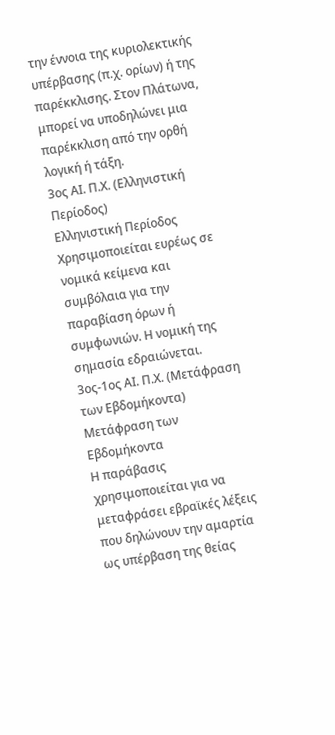την έννοια της κυριολεκτικής υπέρβασης (π.χ. ορίων) ή της παρέκκλισης. Στον Πλάτωνα, μπορεί να υποδηλώνει μια παρέκκλιση από την ορθή λογική ή τάξη.
3ος ΑΙ. Π.Χ. (Ελληνιστική Περίοδος)
Ελληνιστική Περίοδος
Χρησιμοποιείται ευρέως σε νομικά κείμενα και συμβόλαια για την παραβίαση όρων ή συμφωνιών. Η νομική της σημασία εδραιώνεται.
3ος-1ος ΑΙ. Π.Χ. (Μετάφραση των Εβδομήκοντα)
Μετάφραση των Εβδομήκοντα
Η παράβασις χρησιμοποιείται για να μεταφράσει εβραϊκές λέξεις που δηλώνουν την αμαρτία ως υπέρβαση της θείας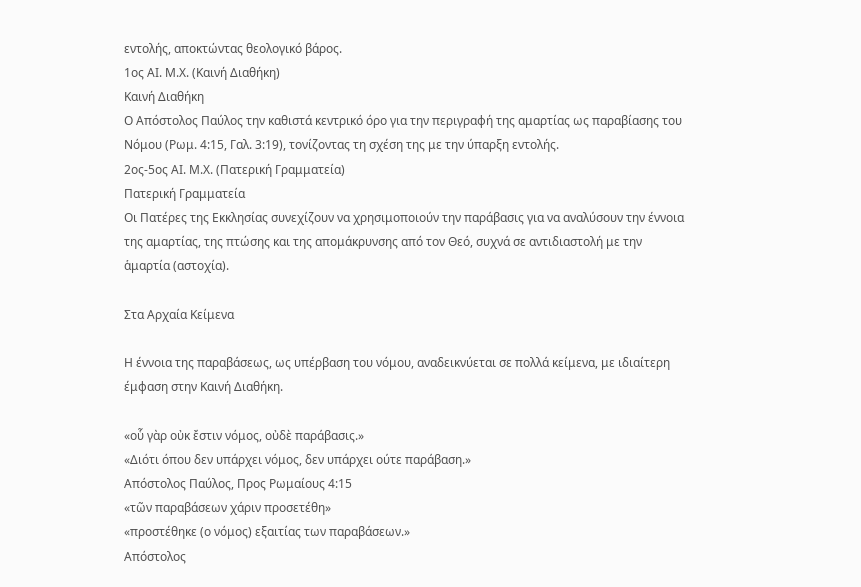εντολής, αποκτώντας θεολογικό βάρος.
1ος ΑΙ. Μ.Χ. (Καινή Διαθήκη)
Καινή Διαθήκη
Ο Απόστολος Παύλος την καθιστά κεντρικό όρο για την περιγραφή της αμαρτίας ως παραβίασης του Νόμου (Ρωμ. 4:15, Γαλ. 3:19), τονίζοντας τη σχέση της με την ύπαρξη εντολής.
2ος-5ος ΑΙ. Μ.Χ. (Πατερική Γραμματεία)
Πατερική Γραμματεία
Οι Πατέρες της Εκκλησίας συνεχίζουν να χρησιμοποιούν την παράβασις για να αναλύσουν την έννοια της αμαρτίας, της πτώσης και της απομάκρυνσης από τον Θεό, συχνά σε αντιδιαστολή με την ἁμαρτία (αστοχία).

Στα Αρχαία Κείμενα

Η έννοια της παραβάσεως, ως υπέρβαση του νόμου, αναδεικνύεται σε πολλά κείμενα, με ιδιαίτερη έμφαση στην Καινή Διαθήκη.

«οὗ γὰρ οὐκ ἔστιν νόμος, οὐδὲ παράβασις.»
«Διότι όπου δεν υπάρχει νόμος, δεν υπάρχει ούτε παράβαση.»
Απόστολος Παύλος, Προς Ρωμαίους 4:15
«τῶν παραβάσεων χάριν προσετέθη»
«προστέθηκε (ο νόμος) εξαιτίας των παραβάσεων.»
Απόστολος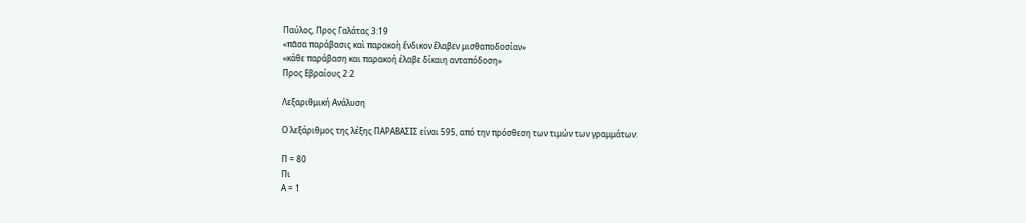Παύλος, Προς Γαλάτας 3:19
«πᾶσα παράβασις καὶ παρακοὴ ἔνδικον ἔλαβεν μισθαποδοσίαν»
«κάθε παράβαση και παρακοή έλαβε δίκαιη ανταπόδοση»
Προς Εβραίους 2:2

Λεξαριθμική Ανάλυση

Ο λεξάριθμος της λέξης ΠΑΡΑΒΑΣΙΣ είναι 595, από την πρόσθεση των τιμών των γραμμάτων:

Π = 80
Πι
Α = 1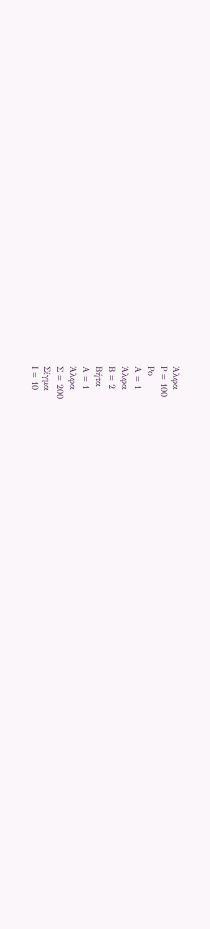Άλφα
Ρ = 100
Ρο
Α = 1
Άλφα
Β = 2
Βήτα
Α = 1
Άλφα
Σ = 200
Σίγμα
Ι = 10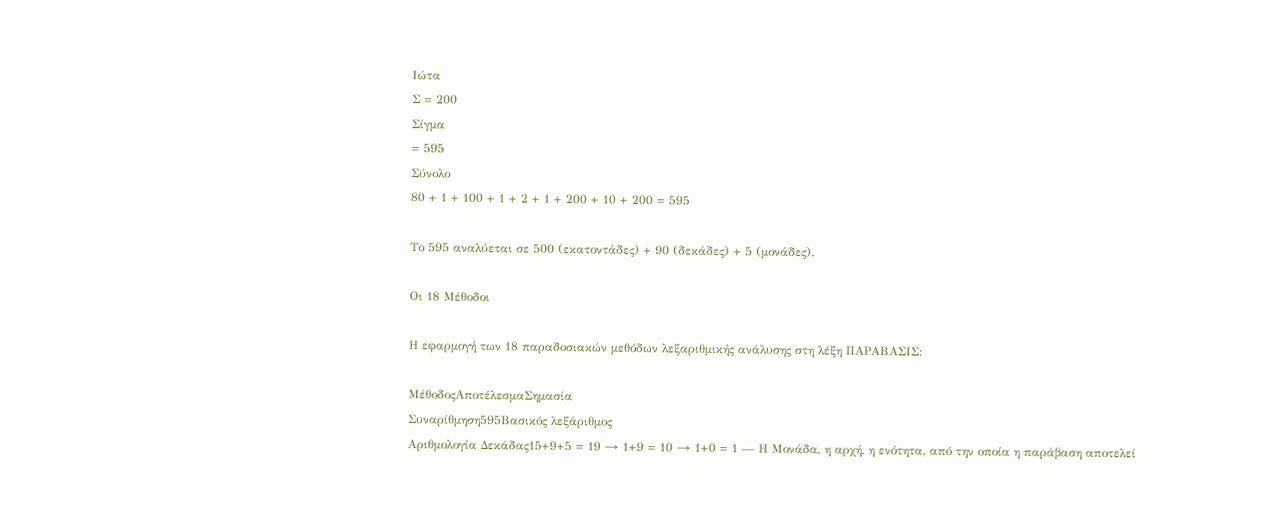Ιώτα
Σ = 200
Σίγμα
= 595
Σύνολο
80 + 1 + 100 + 1 + 2 + 1 + 200 + 10 + 200 = 595

Το 595 αναλύεται σε 500 (εκατοντάδες) + 90 (δεκάδες) + 5 (μονάδες).

Οι 18 Μέθοδοι

Η εφαρμογή των 18 παραδοσιακών μεθόδων λεξαριθμικής ανάλυσης στη λέξη ΠΑΡΑΒΑΣΙΣ:

ΜέθοδοςΑποτέλεσμαΣημασία
Συναρίθμηση595Βασικός λεξάριθμος
Αριθμολογία Δεκάδας15+9+5 = 19 → 1+9 = 10 → 1+0 = 1 — Η Μονάδα, η αρχή, η ενότητα, από την οποία η παράβαση αποτελεί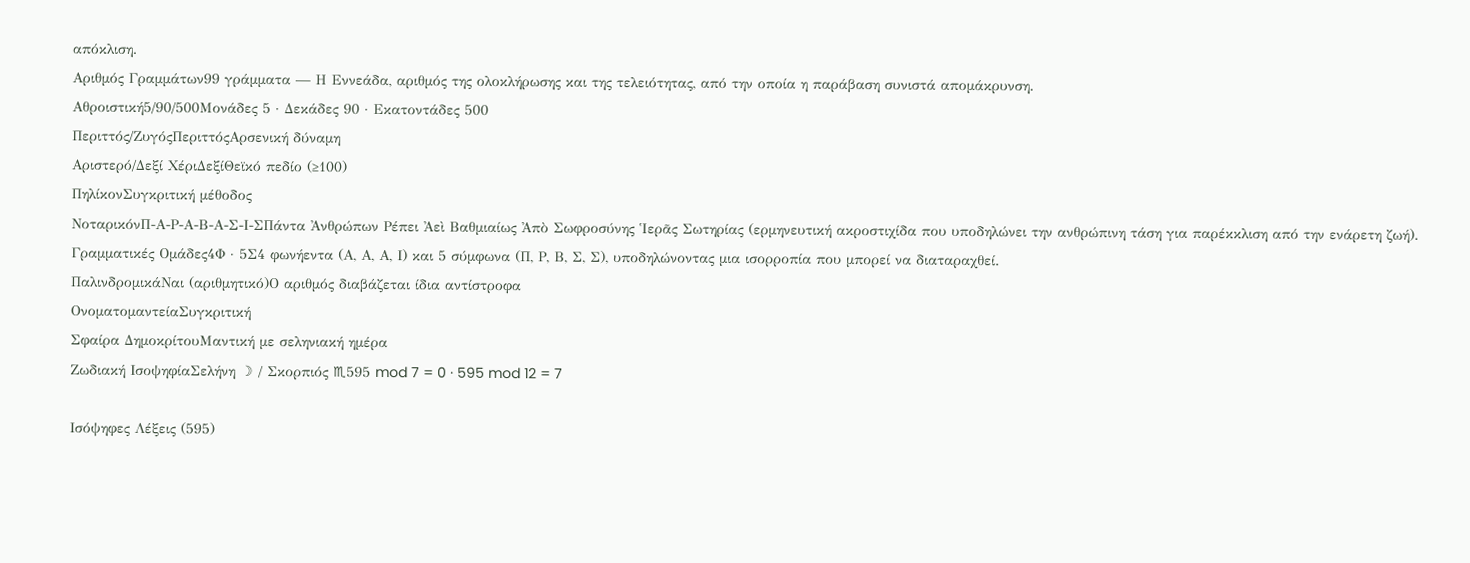απόκλιση.
Αριθμός Γραμμάτων99 γράμματα — Η Εννεάδα, αριθμός της ολοκλήρωσης και της τελειότητας, από την οποία η παράβαση συνιστά απομάκρυνση.
Αθροιστική5/90/500Μονάδες 5 · Δεκάδες 90 · Εκατοντάδες 500
Περιττός/ΖυγόςΠεριττόςΑρσενική δύναμη
Αριστερό/Δεξί ΧέριΔεξίΘεϊκό πεδίο (≥100)
ΠηλίκονΣυγκριτική μέθοδος
ΝοταρικόνΠ-Α-Ρ-Α-Β-Α-Σ-Ι-ΣΠάντα Ἀνθρώπων Ρέπει Ἀεὶ Βαθμιαίως Ἀπὸ Σωφροσύνης Ἱερᾶς Σωτηρίας (ερμηνευτική ακροστιχίδα που υποδηλώνει την ανθρώπινη τάση για παρέκκλιση από την ενάρετη ζωή).
Γραμματικές Ομάδες4Φ · 5Σ4 φωνήεντα (Α, Α, Α, Ι) και 5 σύμφωνα (Π, Ρ, Β, Σ, Σ), υποδηλώνοντας μια ισορροπία που μπορεί να διαταραχθεί.
ΠαλινδρομικάΝαι (αριθμητικό)Ο αριθμός διαβάζεται ίδια αντίστροφα
ΟνοματομαντείαΣυγκριτική
Σφαίρα ΔημοκρίτουΜαντική με σεληνιακή ημέρα
Ζωδιακή ΙσοψηφίαΣελήνη ☽ / Σκορπιός ♏595 mod 7 = 0 · 595 mod 12 = 7

Ισόψηφες Λέξεις (595)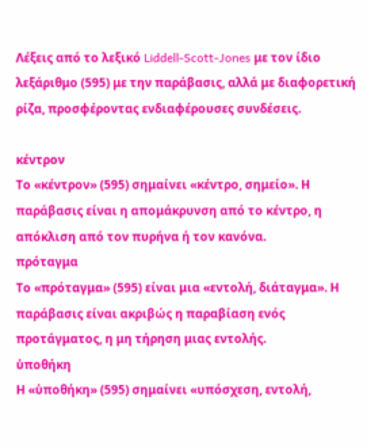Λέξεις από το λεξικό Liddell-Scott-Jones με τον ίδιο λεξάριθμο (595) με την παράβασις, αλλά με διαφορετική ρίζα, προσφέροντας ενδιαφέρουσες συνδέσεις.

κέντρον
Το «κέντρον» (595) σημαίνει «κέντρο, σημείο». Η παράβασις είναι η απομάκρυνση από το κέντρο, η απόκλιση από τον πυρήνα ή τον κανόνα.
πρόταγμα
Το «πρόταγμα» (595) είναι μια «εντολή, διάταγμα». Η παράβασις είναι ακριβώς η παραβίαση ενός προτάγματος, η μη τήρηση μιας εντολής.
ὑποθήκη
Η «ὑποθήκη» (595) σημαίνει «υπόσχεση, εντολή,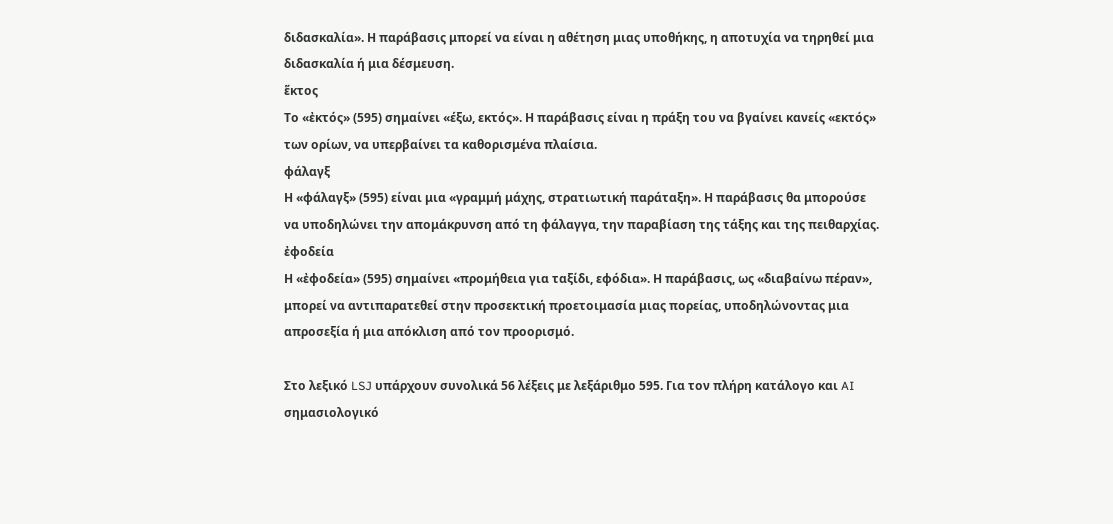διδασκαλία». Η παράβασις μπορεί να είναι η αθέτηση μιας υποθήκης, η αποτυχία να τηρηθεί μια διδασκαλία ή μια δέσμευση.
ἕκτος
Το «ἐκτός» (595) σημαίνει «έξω, εκτός». Η παράβασις είναι η πράξη του να βγαίνει κανείς «εκτός» των ορίων, να υπερβαίνει τα καθορισμένα πλαίσια.
φάλαγξ
Η «φάλαγξ» (595) είναι μια «γραμμή μάχης, στρατιωτική παράταξη». Η παράβασις θα μπορούσε να υποδηλώνει την απομάκρυνση από τη φάλαγγα, την παραβίαση της τάξης και της πειθαρχίας.
ἐφοδεία
Η «ἐφοδεία» (595) σημαίνει «προμήθεια για ταξίδι, εφόδια». Η παράβασις, ως «διαβαίνω πέραν», μπορεί να αντιπαρατεθεί στην προσεκτική προετοιμασία μιας πορείας, υποδηλώνοντας μια απροσεξία ή μια απόκλιση από τον προορισμό.

Στο λεξικό LSJ υπάρχουν συνολικά 56 λέξεις με λεξάριθμο 595. Για τον πλήρη κατάλογο και AI σημασιολογικό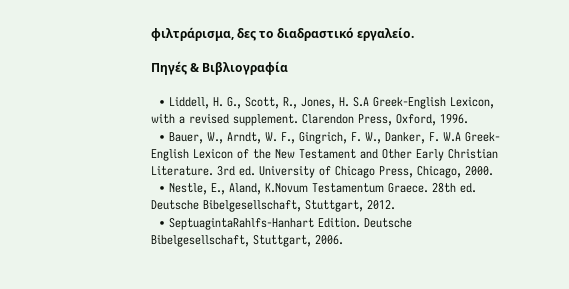φιλτράρισμα, δες το διαδραστικό εργαλείο.

Πηγές & Βιβλιογραφία

  • Liddell, H. G., Scott, R., Jones, H. S.A Greek-English Lexicon, with a revised supplement. Clarendon Press, Oxford, 1996.
  • Bauer, W., Arndt, W. F., Gingrich, F. W., Danker, F. W.A Greek-English Lexicon of the New Testament and Other Early Christian Literature. 3rd ed. University of Chicago Press, Chicago, 2000.
  • Nestle, E., Aland, K.Novum Testamentum Graece. 28th ed. Deutsche Bibelgesellschaft, Stuttgart, 2012.
  • SeptuagintaRahlfs-Hanhart Edition. Deutsche Bibelgesellschaft, Stuttgart, 2006.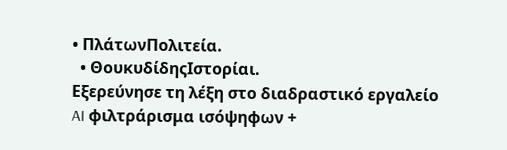• ΠλάτωνΠολιτεία.
  • ΘουκυδίδηςΙστορίαι.
Εξερεύνησε τη λέξη στο διαδραστικό εργαλείο
AI φιλτράρισμα ισόψηφων +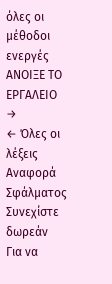όλες οι μέθοδοι ενεργές
ΑΝΟΙΞΕ ΤΟ ΕΡΓΑΛΕΙΟ →
← Όλες οι λέξεις
Αναφορά Σφάλματος
Συνεχίστε δωρεάν
Για να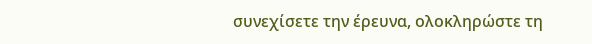συνεχίσετε την έρευνα, ολοκληρώστε τη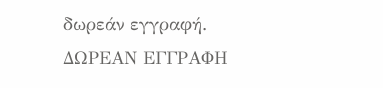δωρεάν εγγραφή.
ΔΩΡΕΑΝ ΕΓΓΡΑΦΗ